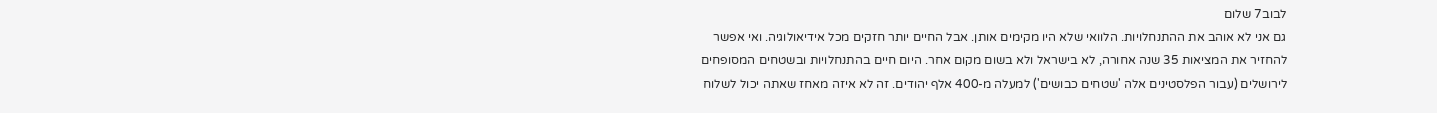לבוב7 שלום
גם אני לא אוהב את ההתנחלויות. הלוואי שלא היו מקימים אותן. אבל החיים יותר חזקים מכל אידיאולוגיה. ואי אפשר להחזיר את המציאות 35 שנה אחורה, לא בישראל ולא בשום מקום אחר. היום חיים בהתנחלויות ובשטחים המסופחים לירושלים (עבור הפלסטינים אלה 'שטחים כבושים') למעלה מ-400 אלף יהודים. זה לא איזה מאחז שאתה יכול לשלוח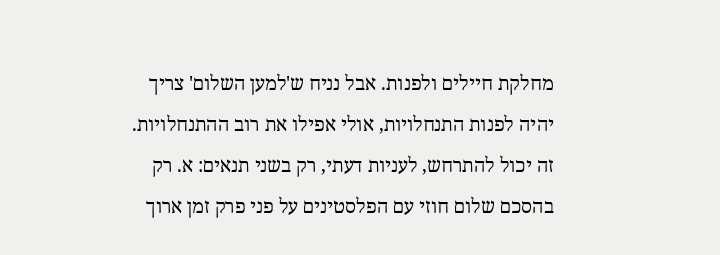מחלקת חיילים ולפנות. אבל נניח ש'למען השלום' צריך יהיה לפנות התנחלויות, אולי אפילו את רוב ההתנחלויות. זה יכול להתרחש, לעניות דעתי, רק בשני תנאים: א. רק בהסכם שלום חוזי עם הפלסטינים על פני פרק זמן ארוך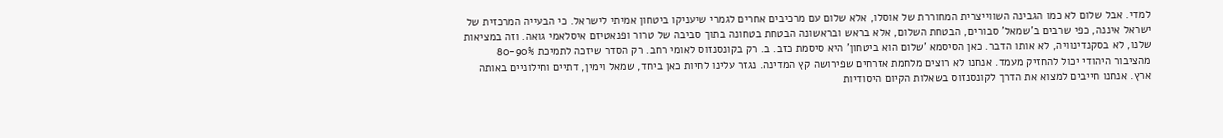למדי. אבל שלום לא כמו הגבינה השווייצרית המחוררת של אוסלו, אלא שלום עם מרכיבים אחרים לגמרי שיעניקו ביטחון אמיתי לישראל. כי הבעייה המרכזית של ישראל איננה, כפי שרבים ב'שמאל' סבורים, הבטחת השלום, אלא בראש ובראשונה הבטחת בטחונה בתוך סביבה של טרור ופנאטיזם איסלאמי גואה. וזה במציאות שלנו, לא בסקנדינוויה, לא אותו הדבר. כאן הסיסמא 'שלום הוא ביטחון' היא סיסמת כזב. ב. רק בקונסנזוס לאומי רחב. רק הסדר שיזכה לתמיכת 80-90% מהציבור היהודי יכול להחזיק מעמד. אנחנו לא רוצים מלחמת אזרחים שפירושה קץ המדינה. נגזר עלינו לחיות כאן ביחד, שמאל וימין, דתיים וחילוניים באותה ארץ. אנחנו חייבים למצוא את הדרך לקונסנזוס בשאלות הקיום היסודיות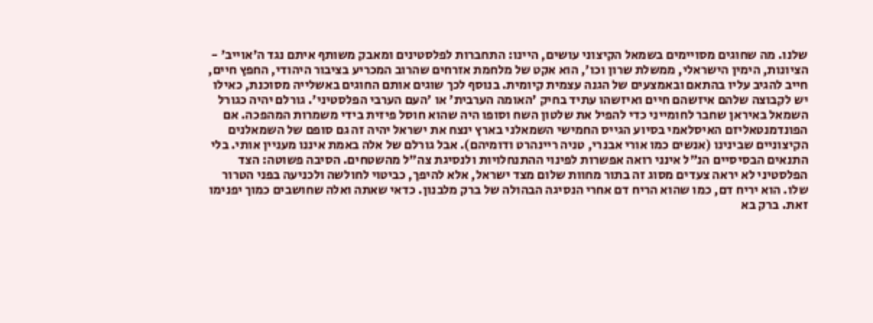שלנו. מה שחוגים מסויימים בשמאל הקיצוני עושים, היינו: התחברות לפלסטינים ומאבק משותף איתם נגד ה'אוייב' - הציונות, הימין הישראלי, ממשלת שרון וכו', הוא אקט של מלחמת אזרחים שהרוב המכריע בציבור היהודי, החפץ חיים, חייב להגיב עליו בהתאם ובאמצעים של הגנה עצמית קיומית. בנוסף לכך שוגים אותם החוגים באשלייה מסוכנת, כאילו יש לקבוצה שלהם איזשהם חיים ואיזשהו עתיד בחיק 'האומה הערבית' או 'העם הערבי הפלסטיני'. גורלם יהיה כגורל השמאל באיראן שחבר לחומייני כדי להפיל את שלטון השח וסופו היה שהוא חוסל פיזית בידי משמרות המהפכה. אם הפונדמנטאליזם האיסלאמי בסיוע הגייס החמישי השמאלני בארץ ינצח את ישראל יהיה זה גם סופם של השמאלנים הקיצוניים שבינינו (אנשים כמו אורי אבנרי, טניה ריינהרט ודומיהם). אבל גורלם של אלה באמת איננו מעניין אותי. בלי התנאים הבסיסיים הנ"ל אינני רואה אפשרות לפינוי ההתנחלויות ולנסיגת צה"ל מהשטחים. הסיבה פשוטה: הצד הפלסטיני לא יראה צעדים מסוג זה בתור מחוות שלום מצד ישראל, אלא להיפך, כביטוי לחולשה ולכניעה בפני הטרור שלו. הוא יריח דם, כמו שהוא הריח דם אחרי הנסיגה הבהולה של ברק מלבנון. כדאי שאתה ואלה שחושבים כמוך יפנימו זאת. ברק בא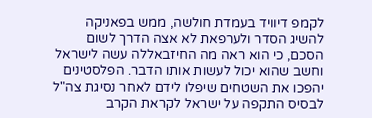לקמפ דיוויד בעמדת חולשה, ממש בפאניקה להשיג הסדר ולערפאת לא אצה הדרך לשום הסכם, כי הוא ראה מה החיזבאללה עשה לישראל וחשב שהוא יכול לעשות אותו הדבר. הפלסטינים יהפכו את השטחים שיפלו לידם לאחר נסיגת צה"ל לבסיס התקפה על ישראל לקראת הקרב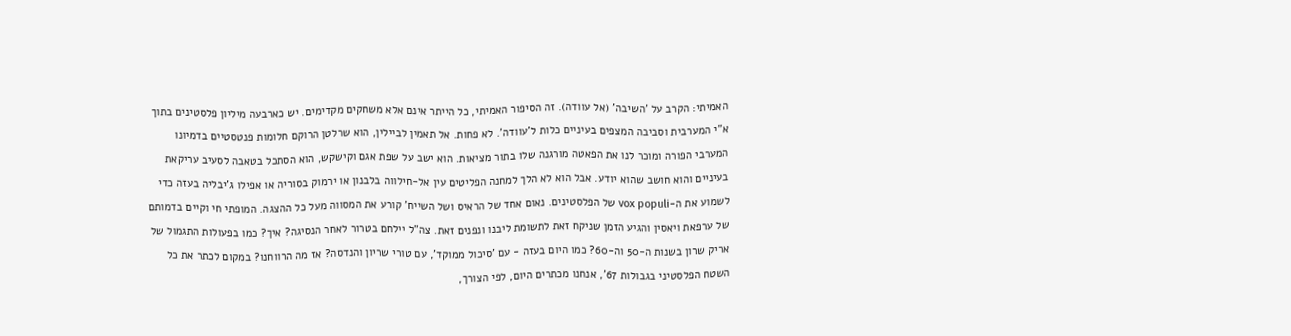האמיתי: הקרב על 'השיבה' (אל עוודה). זה הסיפור האמיתי, כל הייתר אינם אלא משחקים מקדימים. יש כארבעה מיליון פלסטינים בתוך א"י המערבית וסביבה המצפים בעיניים כלות ל'עוודה'. לא פחות. אל תאמין לביילין, הוא שרלטן הרוקם חלומות פנטסטיים בדמיונו המערבי הפורה ומוכר לנו את הפאטה מורגנה שלו בתור מציאות. הוא ישב על שפת אגם וקישקש, הוא הסתכל בטאבה לסעיב עריקאת בעיניים והוא חושב שהוא יודע. אבל הוא לא הלך למחנה הפליטים עין אל-חילווה בלבנון או ירמוק בסוריה או אפילו ג'יבליה בעזה כדי לשמוע את ה-vox populi של הפלסטינים. נאום אחד של הראיס ושל השייח' קורע את המסווה מעל כל ההצגה. המופתי חי וקיים בדמותם של ערפאת ויאסין והגיע הזמן שניקח זאת לתשומת ליבנו ונפנים זאת. צה"ל יילחם בטרור לאחר הנסיגה? איך? כמו בפעולות התגמול של אריק שרון בשנות ה-50 וה-60? כמו היום בעזה - עם 'סיכול ממוקד', עם טורי שריון והנדסה? אז מה הרווחנו? במקום לכתר את כל השטח הפלסטיני בגבולות 67', אנחנו מכתרים היום, לפי הצורך,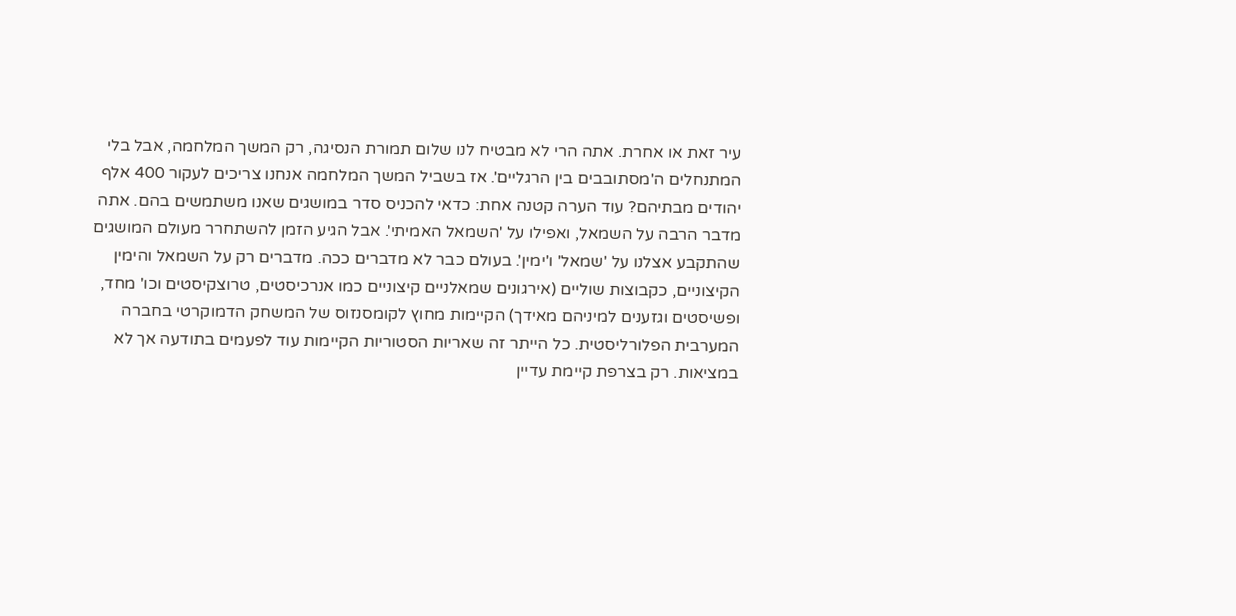עיר זאת או אחרת. אתה הרי לא מבטיח לנו שלום תמורת הנסיגה, רק המשך המלחמה, אבל בלי המתנחלים ה'מסתובבים בין הרגליים'. אז בשביל המשך המלחמה אנחנו צריכים לעקור 400 אלף יהודים מבתיהם? עוד הערה קטנה אחת: כדאי להכניס סדר במושגים שאנו משתמשים בהם. אתה מדבר הרבה על השמאל, ואפילו על 'השמאל האמיתי'. אבל הגיע הזמן להשתחרר מעולם המושגים שהתקבע אצלנו על 'שמאל' ו'ימין'. בעולם כבר לא מדברים ככה. מדברים רק על השמאל והימין הקיצוניים, כקבוצות שוליים (אירגונים שמאלניים קיצוניים כמו אנרכיסטים, טרוצקיסטים וכו' מחד, ופשיסטים וגזענים למיניהם מאידך) הקיימות מחוץ לקומסנזוס של המשחק הדמוקרטי בחברה המערבית הפלורליסטית. כל הייתר זה שאריות הסטוריות הקיימות עוד לפעמים בתודעה אך לא במציאות. רק בצרפת קיימת עדיין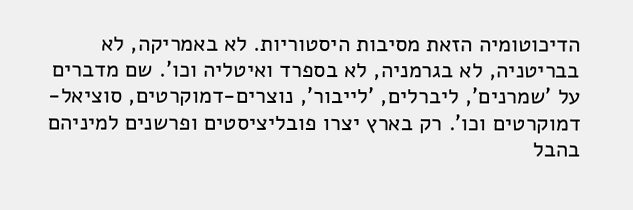הדיכוטומיה הזאת מסיבות היסטוריות. לא באמריקה, לא בבריטניה, לא בגרמניה, לא בספרד ואיטליה וכו'. שם מדברים על 'שמרנים', ליברלים, 'לייבור', נוצרים-דמוקרטים, סוציאל-דמוקרטים וכו'. רק בארץ יצרו פובליציסטים ופרשנים למיניהם בהבל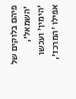פיהם בלוקים של 'השמאל', 'הימין' ועכשו אפילו 'המרכז',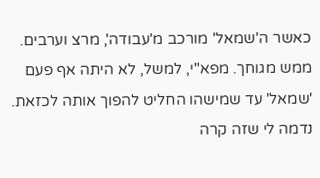כאשר ה'שמאל' מורכב מ'עבודה', מרצ וערבים. ממש מגוחך. מפא"י, למשל, לא היתה אף פעם 'שמאל' עד שמישהו החליט להפוך אותה לכזאת. נדמה לי שזה קרה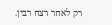רק לאחר רצח רבין.